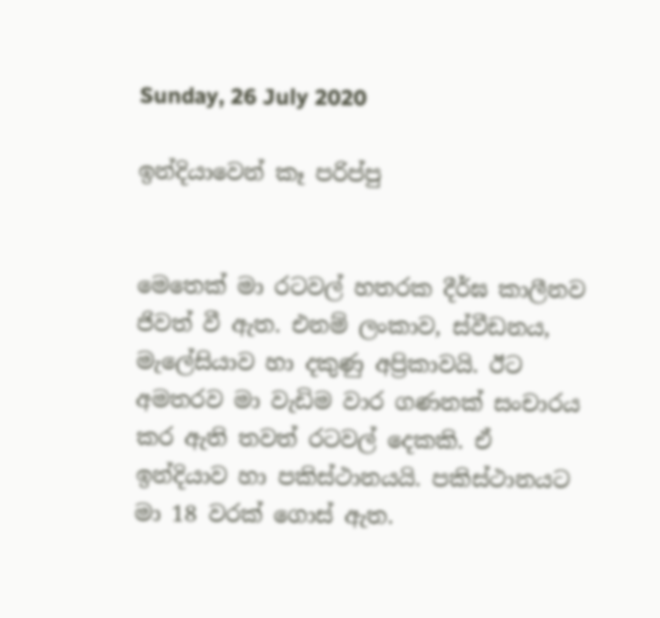Sunday, 26 July 2020

ඉන්දියාවෙන් කෑ පරිප්පු


මෙතෙක් මා රටවල් හතරක දීර්ඝ කාලීනව ජිවත් වී ඇත. එනම් ලංකාව, ස්වීඩනය, මැලේසියාව හා දකුණු අප්‍රිකාවයි. ඊට අමතරව මා වැඩිම වාර ගණනක් සංචාරය කර ඇති තවත් රටවල් දෙකකි. ඒ ඉන්දියාව හා පකිස්ථානයයි. පකිස්ථානයට මා 18 වරක් ගොස් ඇත.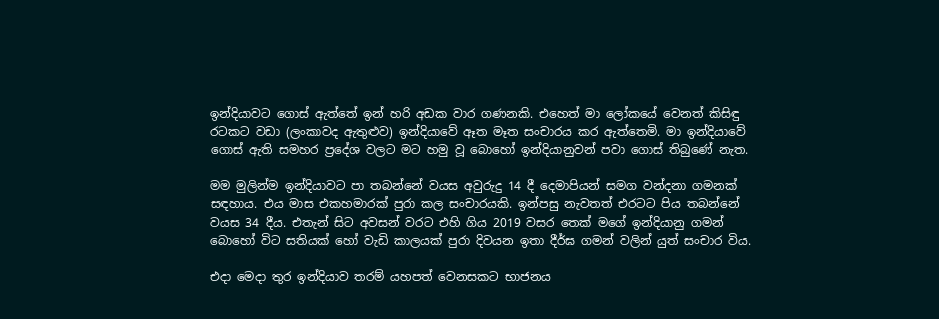ඉන්දියාවට ගොස් ඇත්තේ ඉන් හරි අඩක වාර ගණනකි. එහෙත් මා ලෝකයේ වෙනත් කිසිඳු රටකට වඩා (ලංකාවද ඇතුළුව) ඉන්දියාවේ ඈත මෑත සංචාරය කර ඇත්තෙමි. මා ඉන්දියාවේ ගොස් ඇති සමහර ප්‍රදේශ වලට මට හමු වූ බොහෝ ඉන්දියානුවන් පවා ගොස් තිබුණේ නැත.

මම මුලින්ම ඉන්දියාවට පා තබන්නේ වයස අවුරුදු 14 දී දෙමාපියන් සමග වන්දනා ගමනක් සඳහාය. එය මාස එකහමාරක් පුරා කල සංචාරයකි. ඉන්පසු නැවතත් එරටට පිය තබන්නේ වයස 34 දීය. එතැන් සිට අවසන් වරට එහි ගිය 2019 වසර තෙක් මගේ ඉන්දියානු ගමන් බොහෝ විට සතියක් හෝ වැඩි කාලයක් පුරා දිවයන ඉතා දීර්ඝ ගමන් වලින් යුත් සංචාර විය.

එදා මෙදා තුර ඉන්දියාව තරම් යහපත් වෙනසකට භාජනය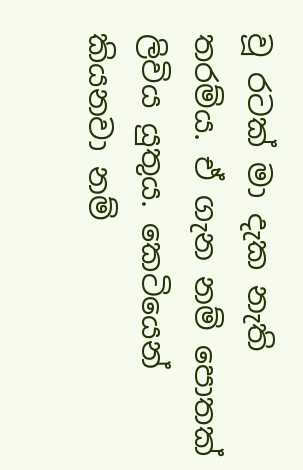වූ රටක් මා දැක නැති තරම්ය. ඒ ගැන නම් පොතක් ලිවිය යුතුය. කෙටියෙන් කියනවා නම්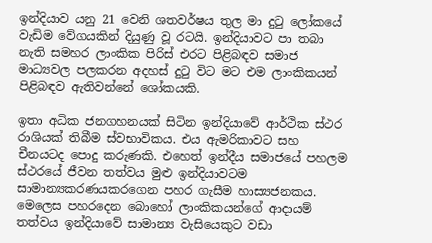ඉන්දියාව යනු 21 වෙනි ශතවර්ෂය තුල මා දුටු ලෝකයේ වැඩිම වේගයකින් දියුණු වූ රටයි. ඉන්දියාවට පා තබා නැති සමහර ලාංකික පිරිස් එරට පිළිබඳව සමාජ මාධ්‍යවල පලකරන අදහස් දුටු විට මට එම ලාංකිකයන් පිළිබඳව ඇතිවන්නේ ශෝකයකි.

ඉතා අධික ජනගහනයක් සිටින ඉන්දියාවේ ආර්ථික ස්ථර රාශියක් තිබීම ස්වභාවිකය. එය ඇමරිකාවට සහ චීනයටද පොදු කරුණකි. එහෙත් ඉන්දීය සමාජයේ පහලම ස්ථරයේ ජීවන තත්වය මුළු ඉන්දියාවටම සාමාන්‍යකරණයකරගෙන පහර ගැසීම හාස්‍යජනකය. මෙලෙස පහරදෙන බොහෝ ලාංකිකයන්ගේ ආදායම් තත්වය ඉන්දියාවේ සාමාන්‍ය වැසියෙකුට වඩා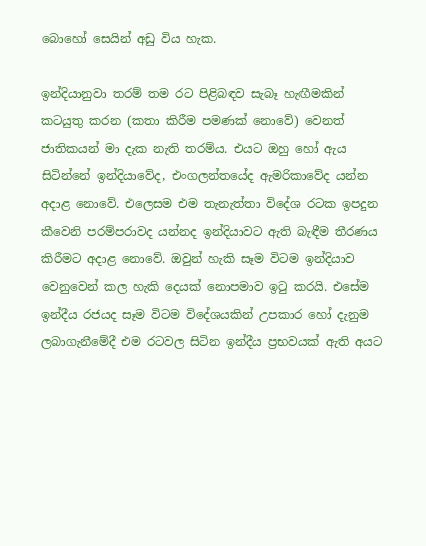බොහෝ සෙයින් අඩු විය හැක.

ඉන්දියානුවා තරම් තම රට පිළිබඳව සැබෑ හැඟීමකින් කටයුතු කරන (කතා කිරීම පමණක් නොවේ) වෙනත් ජාතිකයන් මා දැක නැති තරම්ය. එයට ඔහු හෝ ඇය සිටින්නේ ඉන්දියාවේද, එංගලන්තයේද ඇමරිකාවේද යන්න අදාළ නොවේ. එලෙසම එම තැනැත්තා විදේශ රටක ඉපදුන කීවෙනි පරම්පරාවද යන්නද ඉන්දියාවට ඇති බැඳීම තීරණය කිරීමට අදාළ නොවේ. ඔවුන් හැකි සෑම විටම ඉන්දියාව වෙනුවෙන් කල හැකි දෙයක් නොපමාව ඉටු කරයි. එසේම ඉන්දීය රජයද සෑම විටම විදේශයකින් උපකාර හෝ දැනුම ලබාගැනීමේදී එම රටවල සිටින ඉන්දීය ප්‍රභවයක් ඇති අයට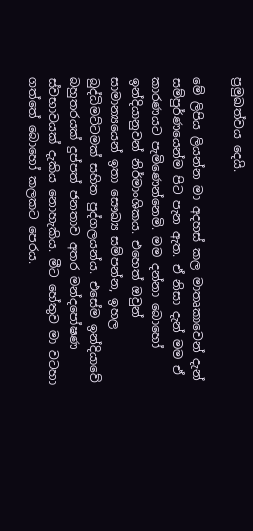ප්‍රමුඛත්වය දෙයි.

මේ ලිපිය ලියන්න මා අදහස් කල මාතෘකාවෙන් දැන් සම්පුර්ණයෙන්ම පිට පැන ඇත. ඒ නිසා දැන් මම ඒ කාරණයට පැමිණෙන්නෙමි. මම දන්නා බොහෝ ඉන්දියානුවන් නිර්මාංශිකය. එහෙත් ඔවුන් සාමාන්‍යයෙන් ඉතා සෞඛ්‍ය සම්පන්න, ඉහල බුද්ධිමට්ටමක් සහිත පුද්ගලයන්ය. එසේම ඉන්දියාවේ බහුතරයක් දුප්පත් ජනතාව අතර මන්දපෝෂණ ස්වභාවයක් දැකිය නොහැකිය. මීට හේතුව මා වටහා ගත්තේ බොහෝ කලකට පෙරය.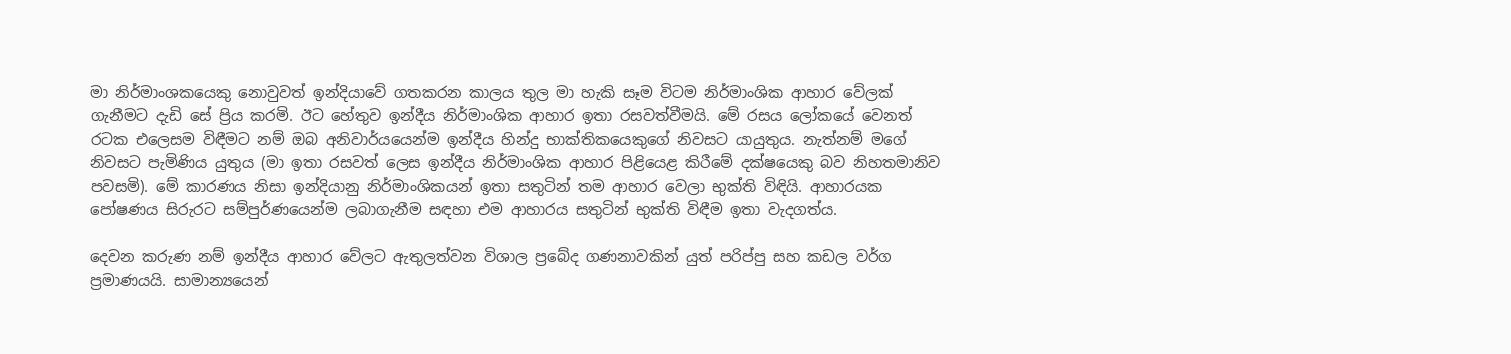මා නිර්මාංශකයෙකු නොවුවත් ඉන්දියාවේ ගතකරන කාලය තුල මා හැකි සෑම විටම නිර්මාංශික ආහාර වේලක් ගැනීමට දැඩි සේ ප්‍රිය කරමි. ඊට හේතුව ඉන්දීය නිර්මාංශික ආහාර ඉතා රසවත්වීමයි. මේ රසය ලෝකයේ වෙනත් රටක එලෙසම විඳීමට නම් ඔබ අනිවාර්යයෙන්ම ඉන්දීය හින්දු භාක්තිකයෙකුගේ නිවසට යායුතුය. නැත්නම් මගේ නිවසට පැමිණිය යුතුය (මා ඉතා රසවත් ලෙස ඉන්දීය නිර්මාංශික ආහාර පිළියෙළ කිරීමේ දක්ෂයෙකු බව නිහතමානිව පවසමි). මේ කාරණය නිසා ඉන්දියානු නිර්මාංශිකයන් ඉතා සතුටින් තම ආහාර වෙලා භුක්ති විඳියි. ආහාරයක පෝෂණය සිරුරට සම්පුර්ණයෙන්ම ලබාගැනීම සඳහා එම ආහාරය සතුටින් භුක්ති විඳීම ඉතා වැදගත්ය.

දෙවන කරුණ නම් ඉන්දීය ආහාර වේලට ඇතුලත්වන විශාල ප්‍රබේද ගණනාවකින් යුත් පරිප්පු සහ කඩල වර්ග ප්‍රමාණයයි. සාමාන්‍යයෙන්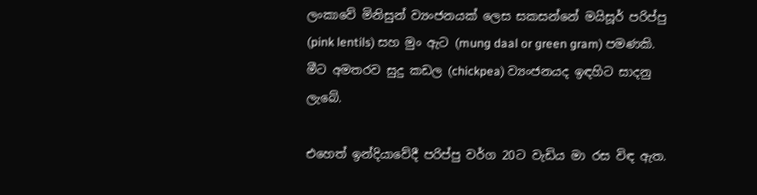ලංකාවේ මිනිසුන් ව්‍යංජනයක් ලෙස සකසන්නේ මයිසූර් පරිප්පු (pink lentils) සහ මුං ඇට (mung daal or green gram) පමණකි. මීට අමතරව සුදු කඩල (chickpea) ව්‍යංජනයද ඉඳහිට සාදනු ලැබේ.

එහෙත් ඉන්දියාවේදී පරිප්පු වර්ග 20ට වැඩිය මා රස විඳ ඇත.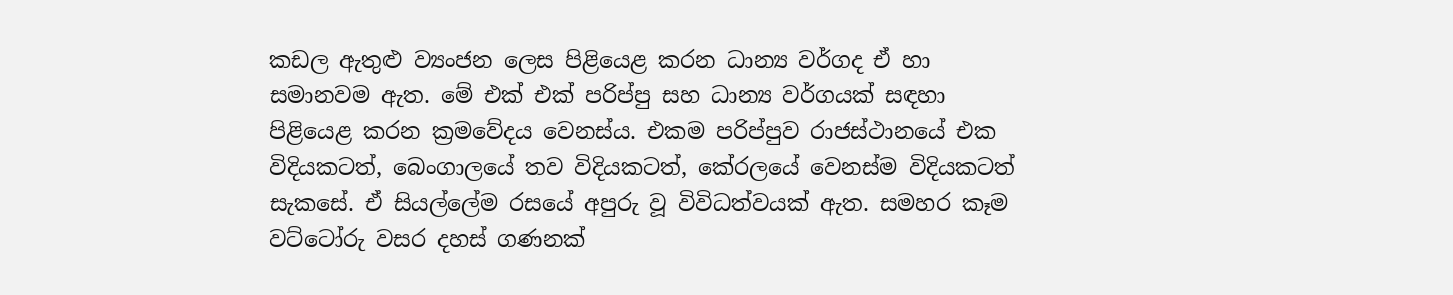කඩල ඇතුළු ව්‍යංජන ලෙස පිළියෙළ කරන ධාන්‍ය වර්ගද ඒ හා සමානවම ඇත. මේ එක් එක් පරිප්පු සහ ධාන්‍ය වර්ගයක් සඳහා පිළියෙළ කරන ක්‍රමවේදය වෙනස්ය. එකම පරිප්පුව රාජස්ථානයේ එක විදියකටත්, බෙංගාලයේ තව විදියකටත්, කේරලයේ වෙනස්ම විදියකටත් සැකසේ. ඒ සියල්ලේම රසයේ අපුරු වූ විවිධත්වයක් ඇත. සමහර කෑම වට්ටෝරු වසර දහස් ගණනක්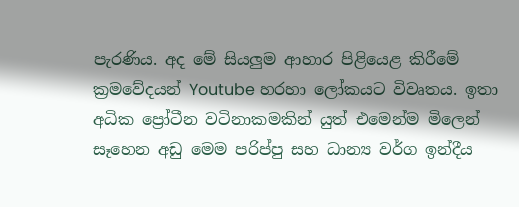පැරණිය. අද මේ සියලුම ආහාර පිළියෙළ කිරීමේ ක්‍රමවේදයන් Youtube හරහා ලෝකයට විවෘතය. ඉතා අධික ප්‍රෝටීන වටිනාකමකින් යුත් එමෙන්ම මිලෙන් සෑහෙන අඩු මෙම පරිප්පු සහ ධාන්‍ය වර්ග ඉන්දීය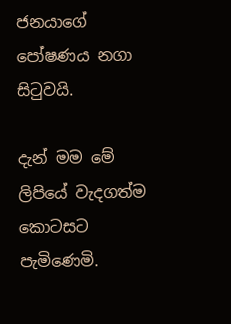ජනයාගේ පෝෂණය නගා සිටුවයි.

දැන් මම මේ ලිපියේ වැදගත්ම කොටසට පැමිණෙමි.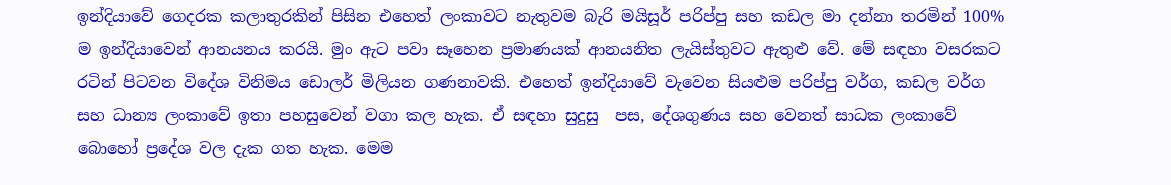ඉන්දියාවේ ගෙදරක කලාතුරකින් පිසින එහෙත් ලංකාවට නැතුවම බැරි මයිසූර් පරිප්පු සහ කඩල මා දන්නා තරමින් 100% ම ඉන්දියාවෙන් ආනයනය කරයි. මුං ඇට පවා සෑහෙන ප්‍රමාණයක් ආනයනිත ලැයිස්තුවට ඇතුළු වේ. මේ සඳහා වසරකට රටින් පිටවන විදේශ විනිමය ඩොලර් මිලියන ගණනාවකි. එහෙත් ඉන්දියාවේ වැවෙන සියළුම පරිප්පු වර්ග, කඩල වර්ග සහ ධාන්‍ය ලංකාවේ ඉතා පහසුවෙන් වගා කල හැක. ඒ සඳහා සුදුසු  පස, දේශගුණය සහ වෙනත් සාධක ලංකාවේ බොහෝ ප්‍රදේශ වල දැක ගත හැක. මෙම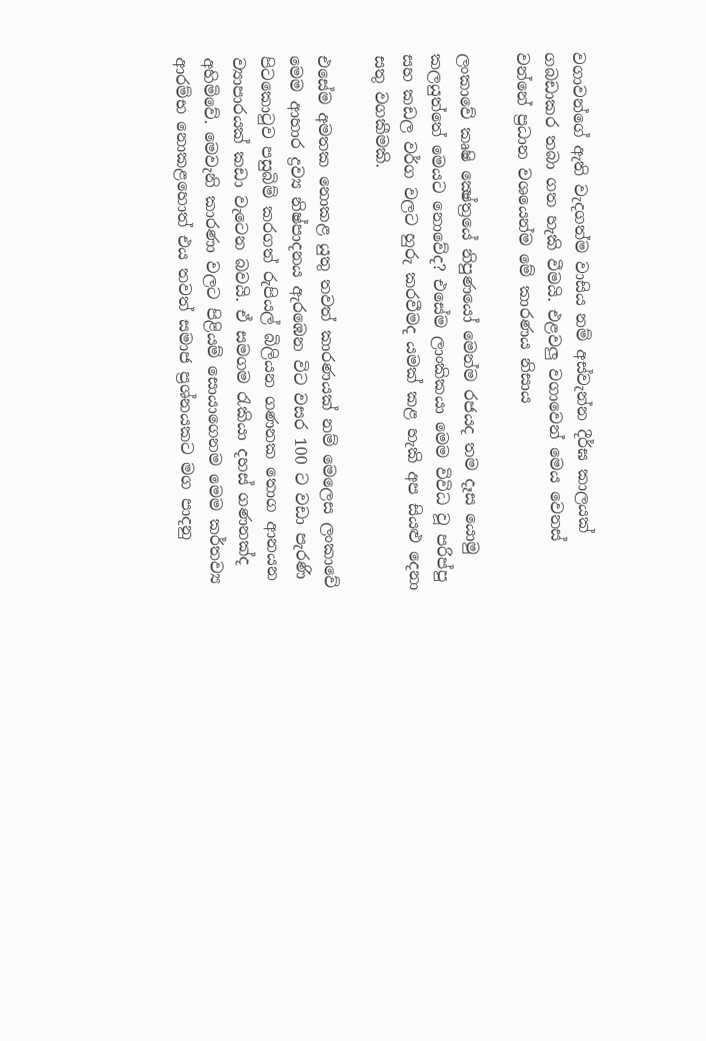වගාවන්ගේ ඇති වැදගත්ම වාසිය නම් අස්වැන්න දීර්ඝ කාලයක් ගබඩාකර තබා ගත හැකි වීමයි. එළවලු වගාවෙන් මෙය වෙනස් වන්නේ ප්‍රධාන වශයෙන්ම මේ කාරණය නිසාය

ලංකාවේ කෘෂි ක්‍ෂේත්‍රයේ නිපුණයෝ මෙන්ම රජයද තම දෑස යොමු කලයුත්තේ මෙයට නොවේද? එසේම ලාංකිකයා මෙම විවිධ වූ පරිප්පු සහ කඩල වර්ග වලට හුරු කරවීමද යමක් කළ හැකි අප සියළු දෙනා සතු වගකීමකි.

එසේම අමතක නොකළ යුතු තවත් කාරණයක් නම් මෙලෙස ලංකාවේ මෙම ආහාර ද්‍රව්‍ය නිෂ්පාදනය ඇරඹෙන විට වසර 100 ට වඩා පැරණි පිටකොටුව පසුබිම් කරගත් රුපියල් බිලියන ගණනක තොග ආනයන ව්‍යාපාරයක් කඩා වැටෙන බවයි. ඒ සමගම රැකියා දහස් ගණනක්ද අහිමිවේ. මෙවැනි කාරණා වලට පිළියම් සොයාගෙනම මෙම කර්තව්‍ය ආරම්භ නොකළහොත් එය තවත් සමාජ ප්‍රශ්නයකට මග පාදනු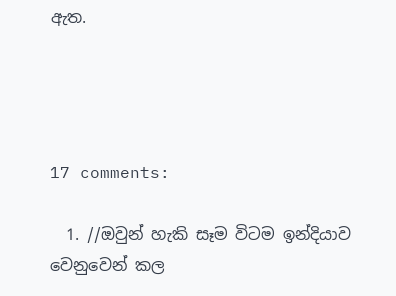ඇත.




17 comments:

  1. //ඔවුන් හැකි සෑම විටම ඉන්දියාව වෙනුවෙන් කල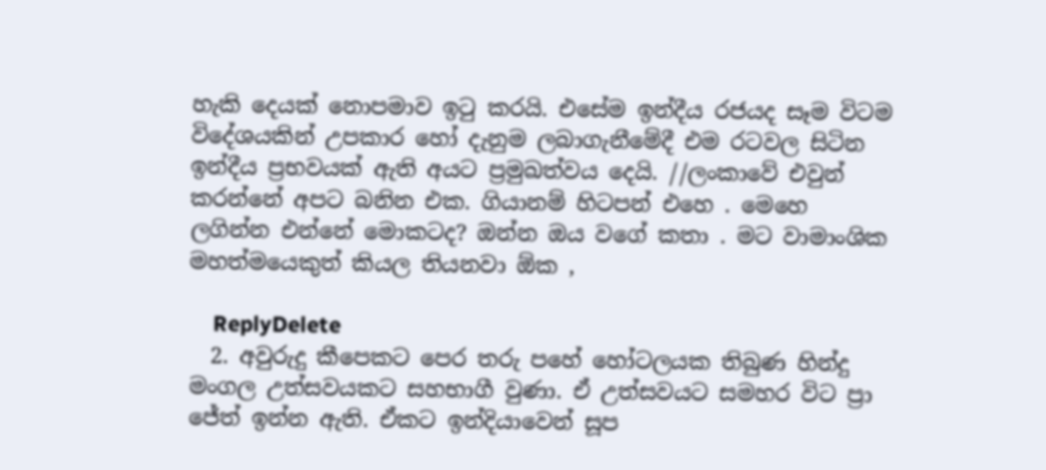හැකි දෙයක් නොපමාව ඉටු කරයි. එසේම ඉන්දීය රජයද සෑම විටම විදේශයකින් උපකාර හෝ දැනුම ලබාගැනීමේදී එම රටවල සිටින ඉන්දීය ප්‍රභවයක් ඇති අයට ප්‍රමුඛත්වය දෙයි. //ලංකාවේ එවුන් කරන්නේ අපට බනින එක. ගියානම් හිටපන් එහෙ . මෙහෙ ලගින්න එන්නේ මොකටද? ඔන්න ඔය වගේ කතා . මට වාමාංශික මහත්මයෙකුත් කියල තියනවා ඕක ,

    ReplyDelete
  2. අවුරුදු කීපෙකට පෙර තරු පහේ හෝටලයක තිබුණ හින්දු මංගල උත්සවයකට සහභාගී වුණා. ඒ උත්සවයට සමහර විට ප්‍රා ජේත් ඉන්න ඇති. ඒකට ඉන්දියාවෙන් සූප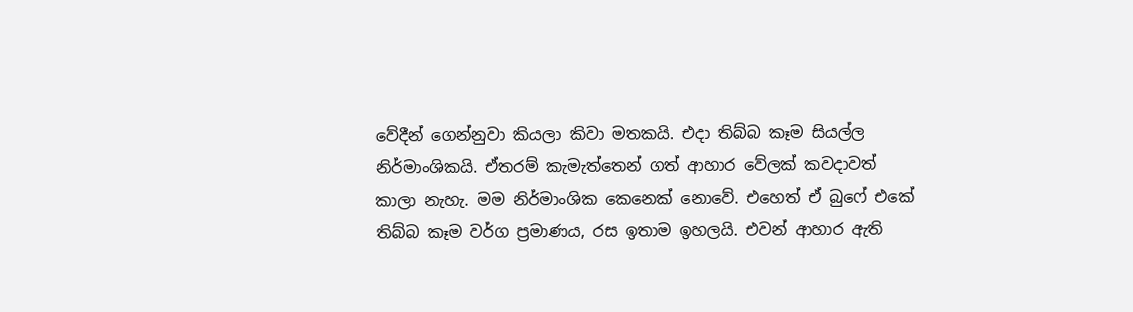වේදීන් ගෙන්නුවා කියලා කිවා මතකයි. එදා තිබ්බ කෑම සියල්ල නිර්මාංශිකයි. ඒතරම් කැමැත්තෙන් ගත් ආහාර වේලක් කවදාවත් කාලා නැහැ. මම නිර්මාංශික කෙනෙක් නොවේ. එහෙත් ඒ බුෆේ එකේ තිබ්බ කෑම වර්ග ප්‍රමාණය, රස ඉතාම ඉහලයි. එවන් ආහාර ඇති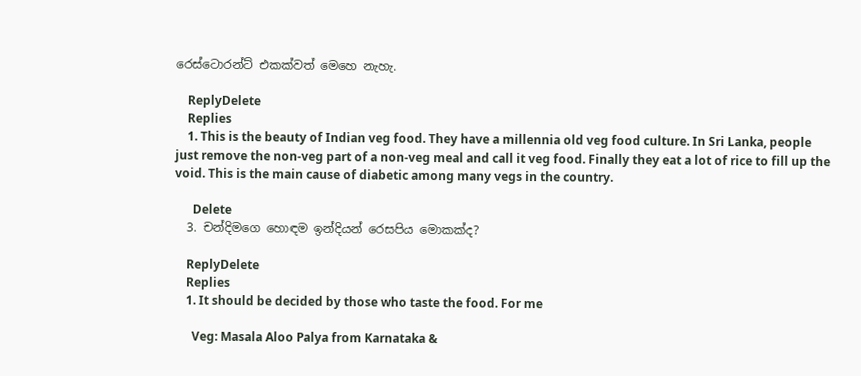රෙස්ටොරන්ට් එකක්වත් මෙහෙ නැහැ.

    ReplyDelete
    Replies
    1. This is the beauty of Indian veg food. They have a millennia old veg food culture. In Sri Lanka, people just remove the non-veg part of a non-veg meal and call it veg food. Finally they eat a lot of rice to fill up the void. This is the main cause of diabetic among many vegs in the country.

      Delete
  3. චන්දිමගෙ හොඳම ඉන්දියන් රෙසපිය මොකක්ද?

    ReplyDelete
    Replies
    1. It should be decided by those who taste the food. For me

      Veg: Masala Aloo Palya from Karnataka &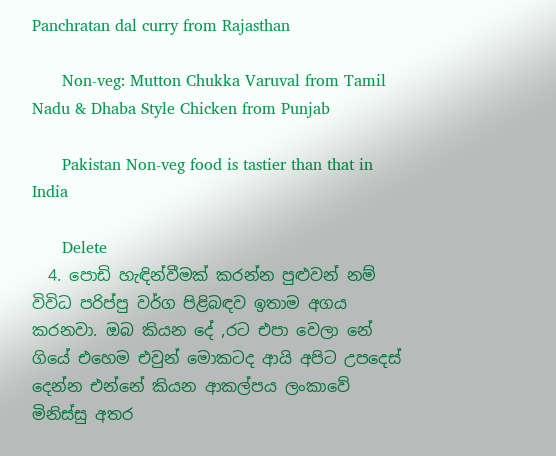Panchratan dal curry from Rajasthan

      Non-veg: Mutton Chukka Varuval from Tamil Nadu & Dhaba Style Chicken from Punjab

      Pakistan Non-veg food is tastier than that in India

      Delete
  4. පොඩි හැඳින්වීමක් කරන්න පුළුවන් නම් විවිධ පරිප්පු වර්ග පිළිබඳව ඉතාම අගය කරනවා. ඔබ කියන දේ ,රට එපා වෙලා නේ ගියේ එහෙම එවුන් මොකටද ආයි අපිට උපදෙස් දෙන්න එන්නේ කියන ආකල්පය ලංකාවේ මිනිස්සු අතර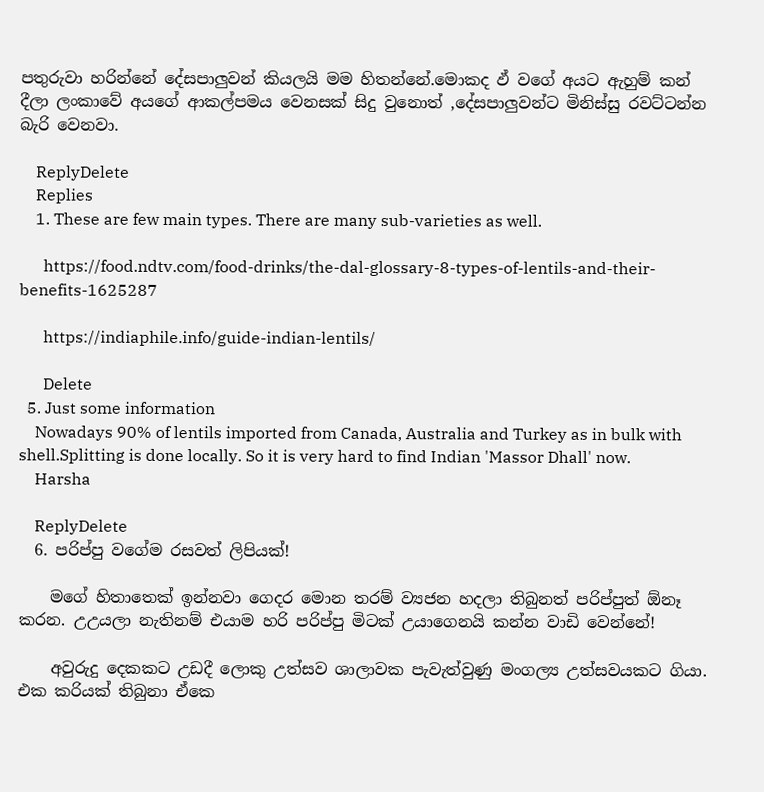පතුරුවා හරින්නේ දේසපාලුවන් කියලයි මම හිතන්නේ.මොකද ඵ් වගේ අයට ඇහුම් කන් දීලා ලංකාවේ අයගේ ආකල්පමය වෙනසක් සිදු වුනොත් ,දේසපාලුවන්ට මිනිස්සු රවට්ටන්න බැරි වෙනවා.

    ReplyDelete
    Replies
    1. These are few main types. There are many sub-varieties as well.

      https://food.ndtv.com/food-drinks/the-dal-glossary-8-types-of-lentils-and-their-benefits-1625287

      https://indiaphile.info/guide-indian-lentils/

      Delete
  5. Just some information
    Nowadays 90% of lentils imported from Canada, Australia and Turkey as in bulk with shell.Splitting is done locally. So it is very hard to find Indian 'Massor Dhall' now.
    Harsha

    ReplyDelete
  6. පරිප්පු වගේම රසවත් ලිපියක්!

    මගේ හිතාතෙක් ඉන්නවා ගෙදර මොන තරම් ව්‍යජන හදලා තිබුනත් පරිප්පුත් ඕනෑ කරන. උඋයලා නැතිනම් එයාම හරි පරිප්පු මිටක් උයාගෙනයි කන්න වාඩි වෙන්නේ!

    අවුරුදු දෙකකට උඩදී ලොකු උත්සව ශාලාවක පැවැත්වුණු මංගල්‍ය උත්සවයකට ගියා. එක කරියක් තිබුනා ඒකෙ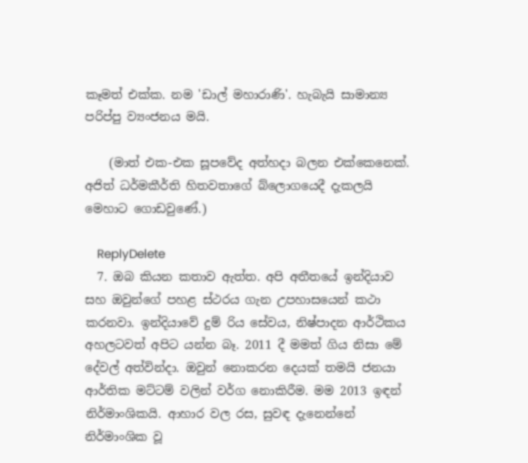කෑමත් එක්ක. නම 'ඩාල් මහාරාණි'. හැබැයි සාමාන්‍ය පරිප්පු ව්‍යංජනය මයි.

    (මාත් එක-එක සූපවේද අත්හදා බලන එක්කෙනෙක්. අජිත් ධර්මකීර්ති හිතවතාගේ බ්ලොගයෙදී දැකලයි මෙහාට ගොඩවුණේ.)

    ReplyDelete
  7. ඔබ කියන කතාව ඇත්ත. අපි අතීතයේ ඉන්දියාව සහ ඔවුන්ගේ පහළ ස්ථරය ගැන උපහාසයෙන් කථා කරනවා. ඉන්දියාවේ දුම්‍ රිය සේවය, නිෂ්පාදන ආර්ථිකය අහලටවත් අපිට යන්න බෑ. 2011 දී මමත් ගිය නිසා මේ දේවල් අත්වින්දා. ඔවුන් නොකරන දෙයක් තමයි ජනයා ආර්තික මට්ටම් වලින් වර්ග නොකිරීම. මම 2013 ඉඳන් නිර්මාංශිකයි. ආහාර වල රස, සුවඳ දැනෙන්නේ නිර්මාංශික වූ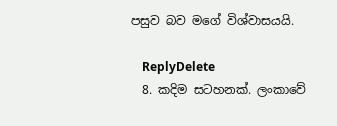පසුව බව මගේ විශ්වාසයයි.

    ReplyDelete
  8. කදිම සටහනක්. ලංකාවේ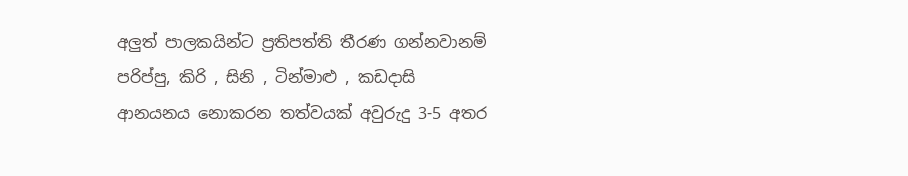අලුත් පාලකයින්ට ප්‍රතිපත්ති තීරණ ගන්නවානම් පරිප්පු, කිරි , සිනි , ටින්මාළු , කඩදාසි ආනයනය නොකරන තත්වයක් අවුරුදු 3-5 අතර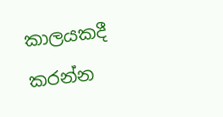කාලයකදී කරන්න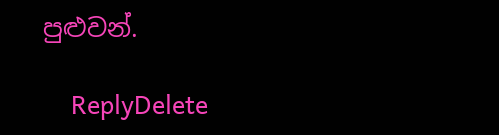පුළුවන්.

    ReplyDelete